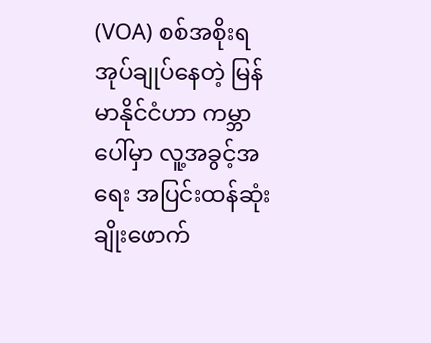(VOA) စစ်အစိုးရ အုပ်ချုပ်နေတဲ့ မြန်မာနိုင်ငံဟာ ကမ္ဘာပေါ်မှာ လူ့အခွင့်အရေး အပြင်းထန်ဆုံး ချိုးဖောက်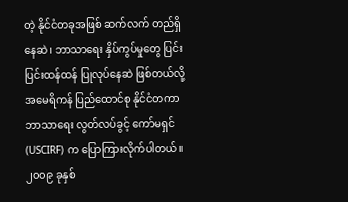တဲ့ နိုင်ငံတခုအဖြစ် ဆက်လက် တည်ရှိနေဆဲ၊ ဘာသာရေး နှိပ်ကွပ်မှုတွေ ပြင်းပြင်းထန်ထန် ပြုလုပ်နေဆဲ ဖြစ်တယ်လို့ အမေရိကန် ပြည်ထောင်စု နိုင်ငံတကာ ဘာသာရေး လွတ်လပ်ခွင့် ကော်မရှင် (USCIRF) က ပြောကြားလိုက်ပါတယ်။ ၂၀၀၉ ခုနှစ်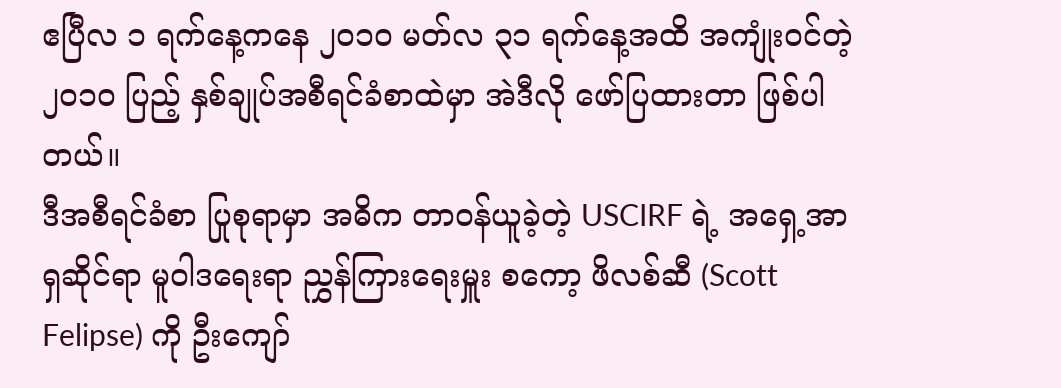ဧပြီလ ၁ ရက်နေ့ကနေ ၂၀၁၀ မတ်လ ၃၁ ရက်နေ့အထိ အကျုံးဝင်တဲ့ ၂၀၁၀ ပြည့် နှစ်ချုပ်အစီရင်ခံစာထဲမှာ အဲဒီလို ဖော်ပြထားတာ ဖြစ်ပါတယ်။
ဒီအစီရင်ခံစာ ပြုစုရာမှာ အဓိက တာဝန်ယူခဲ့တဲ့ USCIRF ရဲ့ အရှေ့အာရှဆိုင်ရာ မူဝါဒရေးရာ ညွှန်ကြားရေးမှူး စကော့ ဖိလစ်ဆီ (Scott Felipse) ကို ဦးကျော်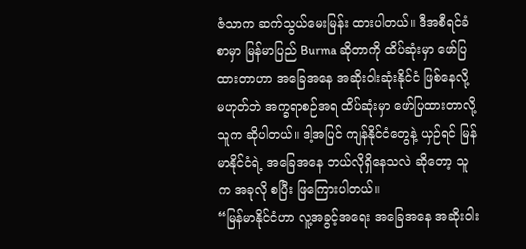ဇံသာက ဆက်သွယ်မေးမြန်း ထားပါတယ်။ ဒီအစီရင်ခံစာမှာ မြန်မာပြည် Burma ဆိုတာကို ထိပ်ဆုံးမှာ ဖော်ပြထားတာဟာ အခြေအနေ အဆိုးဝါးဆုံးနိုင်ငံ ဖြစ်နေလို့ မဟုတ်ဘဲ အက္ခရာစဉ်အရ ထိပ်ဆုံးမှာ ဖော်ပြထားတာလို့ သူက ဆိုပါတယ်။ ဒါ့အပြင် ကျန်နိုင်ငံတွေနဲ့ ယှဉ်ရင် မြန်မာနိုင်ငံရဲ့ အခြေအနေ ဘယ်လိုရှိနေသလဲ ဆိုတော့ သူက အခုလို စပြီး ဖြကြေားပါတယ်။
“မြန်မာနိုင်ငံဟာ လူ့အခွင့်အရေး အခြေအနေ အဆိုးဝါး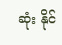ဆုံး နိုင်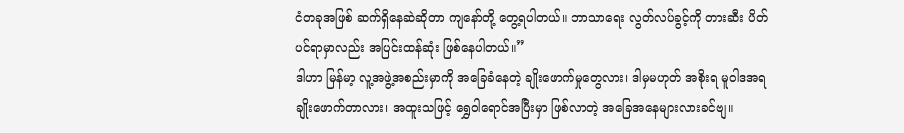ငံတခုအဖြစ် ဆက်ရှိနေဆဲဆိုတာ ကျနော်တို့ တွေ့ရပါတယ်။ ဘာသာရေး လွတ်လပ်ခွင့်ကို တားဆီး ပိတ်ပင်ရာမှာလည်း အပြင်းထန်ဆုံး ဖြစ်နေပါတယ်။”
ဒါဟာ မြန်မာ့ လူ့အဖွဲ့အစည်းမှာကို အခြေခံနေတဲ့ ချိုးဖောက်မှုတွေလား၊ ဒါမှမဟုတ် အစိုးရ မူဝါဒအရ ချိုးဖောက်တာလား၊ အထူးသဖြင့် ရွှေဝါရောင်အပြီးမှာ ဖြစ်လာတဲ့ အခြေအနေများလားခင်ဗျ။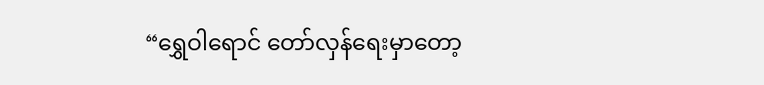“ရွှေဝါရောင် တော်လှန်ရေးမှာတော့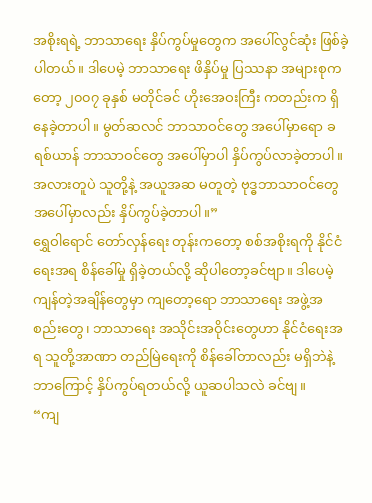အစိုးရရဲ့ ဘာသာရေး နှိပ်ကွပ်မှုတွေက အပေါ်လွင်ဆုံး ဖြစ်ခဲ့ပါတယ်။ ဒါပေမဲ့ ဘာသာရေး ဖိနှိပ်မှု ပြဿနာ အများစုကတော့ ၂၀၀၇ ခုနှစ် မတိုင်ခင် ဟိုးအေဝးကြီး ကတည်းက ရှိနေခဲ့တာပါ။ မွတ်ဆလင် ဘာသာဝင်တွေ အပေါ်မှာရော ခရစ်ယာန် ဘာသာဝင်တွေ အပေါ်မှာပါ နှိပ်ကွပ်လာခဲ့တာပါ။ အလားတူပဲ သူတို့နဲ့ အယူအဆ မတူတဲ့ ဗုဒ္ဓဘာသာဝင်တွေ အပေါ်မှာလည်း နှိပ်ကွပ်ခဲ့တာပါ။”
ရွှေဝါရောင် တော်လှန်ရေး တုန်းကတော့ စစ်အစိုးရကို နိုင်ငံရေးအရ စိန်ခေါ်မှု ရှိခဲ့တယ်လို့ ဆိုပါတော့ခင်ဗျာ။ ဒါပေမဲ့ ကျန်တဲ့အချိန်တွေမှာ ကျတော့ရော ဘာသာရေး အဖွဲ့အစည်းတွေ၊ ဘာသာရေး အသိုင်းအဝိုင်းတွေဟာ နိုင်ငံရေးအရ သူတို့အာဏာ တည်မြဲရေးကို စိန်ခေါ်တာလည်း မရှိဘဲနဲ့ ဘာကြောင့် နှိပ်ကွပ်ရတယ်လို့ ယူဆပါသလဲ ခင်ဗျ။
“ကျ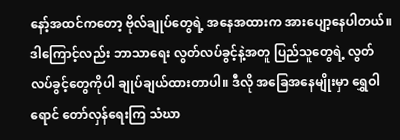နော့်အထင်ကတော့ ဗိုလ်ချုပ်တွေရဲ့ အနေအထားက အားပျော့နေပါတယ်။ ဒါကြောင့်လည်း ဘာသာရေး လွတ်လပ်ခွင့်နဲ့အတူ ပြည်သူတွေရဲ့ လွတ်လပ်ခွင့်တွေကိုပါ ချုပ်ချယ်ထားတာပါ။ ဒီလို အခြေအနေမျိုးမှာ ရွှေဝါရောင် တော်လှန်ရေးကြ သံဃာ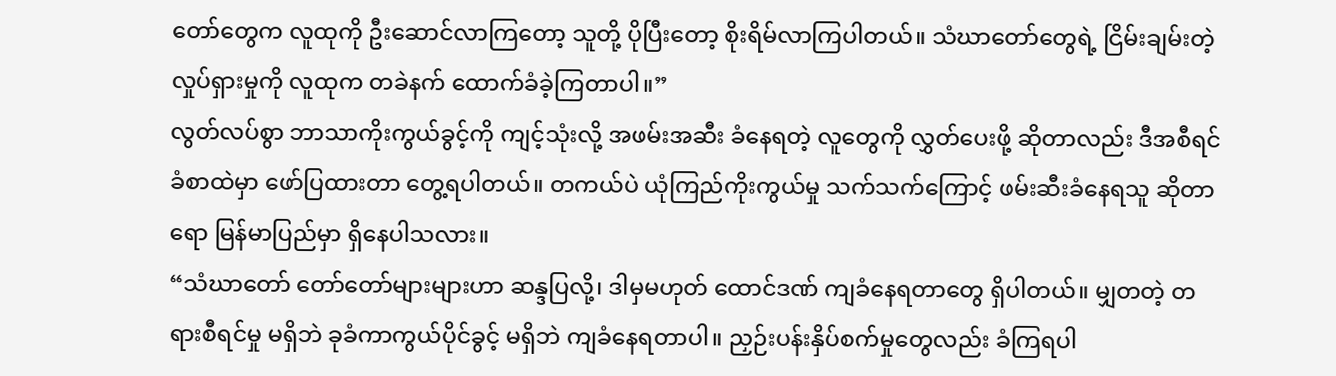တော်တွေက လူထုကို ဦးဆောင်လာကြတော့ သူတို့ ပိုပြီးတော့ စိုးရိမ်လာကြပါတယ်။ သံဃာတော်တွေရဲ့ ငြိမ်းချမ်းတဲ့ လှုပ်ရှားမှုကို လူထုက တခဲနက် ထောက်ခံခဲ့ကြတာပါ။”
လွတ်လပ်စွာ ဘာသာကိုးကွယ်ခွင့်ကို ကျင့်သုံးလို့ အဖမ်းအဆီး ခံနေရတဲ့ လူတွေကို လွှတ်ပေးဖို့ ဆိုတာလည်း ဒီအစီရင်ခံစာထဲမှာ ဖော်ပြထားတာ တွေ့ရပါတယ်။ တကယ်ပဲ ယုံကြည်ကိုးကွယ်မှု သက်သက်ကြောင့် ဖမ်းဆီးခံနေရသူ ဆိုတာရော မြန်မာပြည်မှာ ရှိနေပါသလား။
“သံဃာတော် တော်တော်များများဟာ ဆန္ဒပြလို့၊ ဒါမှမဟုတ် ထောင်ဒဏ် ကျခံနေရတာတွေ ရှိပါတယ်။ မျှတတဲ့ တရားစီရင်မှု မရှိဘဲ ခုခံကာကွယ်ပိုင်ခွင့် မရှိဘဲ ကျခံနေရတာပါ။ ညှဉ်းပန်းနှိပ်စက်မှုတွေလည်း ခံကြရပါ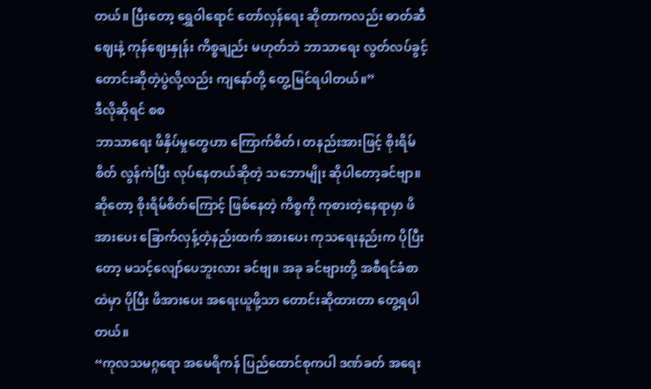တယ်။ ပြီးတော့ ရွှေဝါရောင် တော်လှန်ရေး ဆိုတာကလည်း ဓာတ်ဆီဈေးနဲ့ ကုန်ဈေးနှုန်း ကိစ္စချည်း မဟုတ်ဘဲ ဘာသာရေး လွတ်လပ်ခွင့် တောင်းဆိုတဲ့ပွဲလို့လည်း ကျနော်တို့ တွေ့မြင်ရပါတယ်။”
ဒီလိုဆိုရင် စစ
ဘာသာရေး ဖိနှိပ်မှုတွေဟာ ကြောက်စိတ်၊ တနည်းအားဖြင့် စိုးရိမ်စိတ် လွန်ကဲပြီး လုပ်နေတယ်ဆိုတဲ့ သဘောမျိုး ဆိုပါတော့ခင်ဗျာ။ ဆိုတော့ စိုးရိမ်စိတ်ကြောင့် ဖြစ်နေတဲ့ ကိစ္စကို ကုစားတဲ့နေရာမှာ ဖိအားပေး ခြောက်လှန့်တဲ့နည်းထက် အားပေး ကုသရေးနည်းက ပိုပြီးတော့ မသင့်လျော်ပေဘူးလား ခင်ဗျ။ အခု ခင်ဗျားတို့ အစီရင်ခံစာထဲမှာ ပိုပြီး ဖိအားပေး အရေးယူဖို့သာ တောင်းဆိုထားတာ တွေ့ရပါတယ်။
“ကုလသမဂ္ဂရော အမေရိကန် ပြည်ထောင်စုကပါ ဒဏ်ခတ် အရေး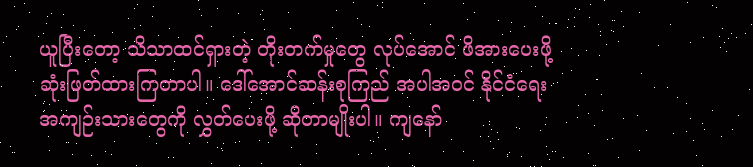ယူပြီးတော့ သိသာထင်ရှားတဲ့ တိုးတက်မှုတွေ လုပ်အောင် ဖိအားပေးဖို့ ဆုံးဖြတ်ထားကြတာပါ။ ဒေါ်အောင်ဆန်းစုကြည် အပါအဝင် နိုင်ငံရေး အကျဉ်းသားတွေကို လွှတ်ပေးဖို့ ဆိုတာမျိုးပါ။ ကျနော်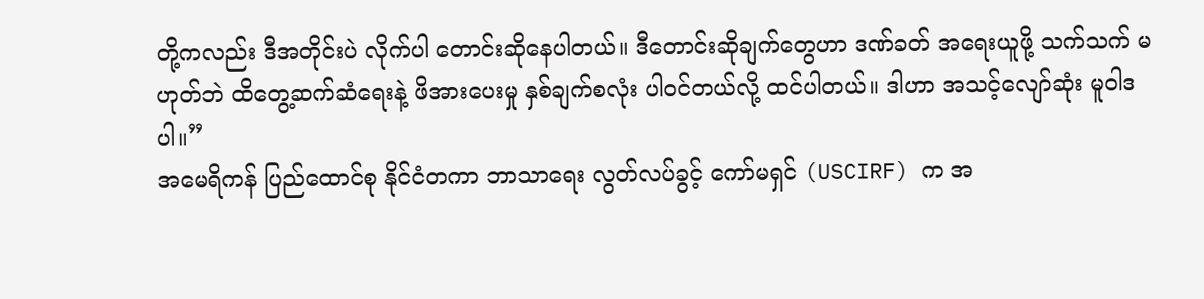တို့ကလည်း ဒီအတိုင်းပဲ လိုက်ပါ တောင်းဆိုနေပါတယ်။ ဒီတောင်းဆိုချက်တွေဟာ ဒဏ်ခတ် အရေးယူဖို့ သက်သက် မဟုတ်ဘဲ ထိတွေ့ဆက်ဆံရေးနဲ့ ဖိအားပေးမှု နှစ်ချက်စလုံး ပါဝင်တယ်လို့ ထင်ပါတယ်။ ဒါဟာ အသင့်လျော်ဆုံး မူဝါဒပါ။”
အမေရိကန် ပြည်ထောင်စု နိုင်ငံတကာ ဘာသာရေး လွတ်လပ်ခွင့် ကော်မရှင် (USCIRF) က အ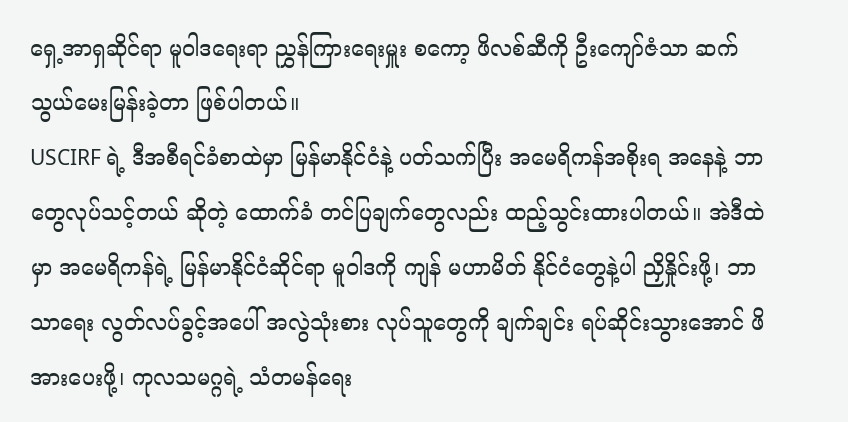ရှေ့အာရှဆိုင်ရာ မူဝါဒရေးရာ ညွှန်ကြားရေးမှူး စကော့ ဖိလစ်ဆီကို ဦးကျော်ဇံသာ ဆက်သွယ်မေးမြန်းခဲ့တာ ဖြစ်ပါတယ်။
USCIRF ရဲ့ ဒီအစီရင်ခံစာထဲမှာ မြန်မာနိုင်ငံနဲ့ ပတ်သက်ပြီး အမေရိကန်အစိုးရ အနေနဲ့ ဘာတွေလုပ်သင့်တယ် ဆိုတဲ့ ထောက်ခံ တင်ပြချက်တွေလည်း ထည့်သွင်းထားပါတယ်။ အဲဒီထဲမှာ အမေရိကန်ရဲ့ မြန်မာနိုင်ငံဆိုင်ရာ မူဝါဒကို ကျန် မဟာမိတ် နိုင်ငံတွေနဲ့ပါ ညှိနှိုင်းဖို့၊ ဘာသာရေး လွတ်လပ်ခွင့်အပေါ် အလွဲသုံးစား လုပ်သူတွေကို ချက်ချင်း ရပ်ဆိုင်းသွားအောင် ဖိအားပေးဖို့၊ ကုလသမဂ္ဂရဲ့ သံတမန်ရေး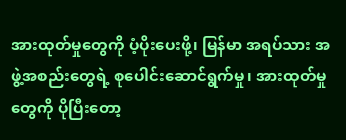အားထုတ်မှုတွေကို ပံ့ပိုးပေးဖို့၊ မြန်မာ အရပ်သား အဖွဲ့အစည်းတွေရဲ့ စုပေါင်းဆောင်ရွက်မှု၊ အားထုတ်မှုတွေကို ပိုပြီးတော့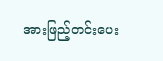အားဖြည့်တင်းပေး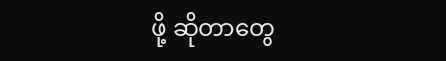ဖို့ ဆိုတာတွေ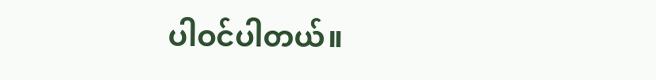ပါဝင်ပါတယ်။